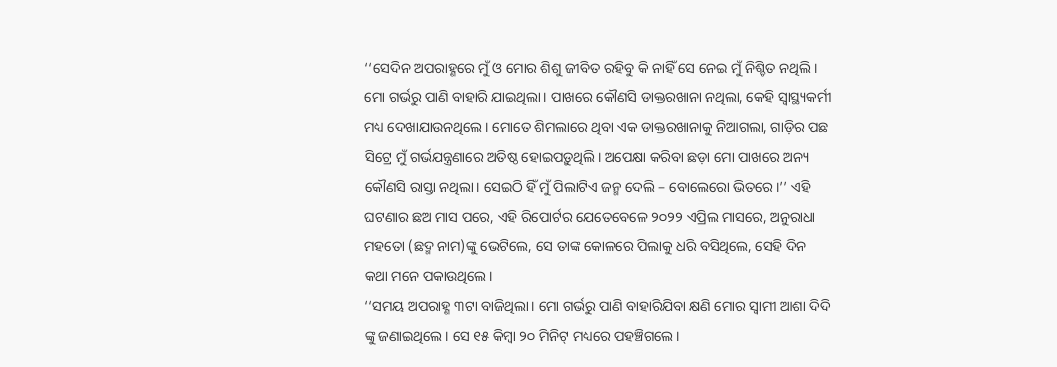‘‘ସେଦିନ ଅପରାହ୍ଣରେ ମୁଁ ଓ ମୋର ଶିଶୁ ଜୀବିତ ରହିବୁ କି ନାହିଁ ସେ ନେଇ ମୁଁ ନିଶ୍ଚିତ ନଥିଲି। ମୋ ଗର୍ଭରୁ ପାଣି ବାହାରି ଯାଇଥିଲା। ପାଖରେ କୌଣସି ଡାକ୍ତରଖାନା ନଥିଲା, କେହି ସ୍ୱାସ୍ଥ୍ୟକର୍ମୀ ମଧ୍ୟ ଦେଖାଯାଉନଥିଲେ। ମୋତେ ଶିମଲାରେ ଥିବା ଏକ ଡାକ୍ତରଖାନାକୁ ନିଆଗଲା, ଗାଡ଼ିର ପଛ ସିଟ୍ରେ ମୁଁ ଗର୍ଭଯନ୍ତ୍ରଣାରେ ଅତିଷ୍ଠ ହୋଇପଡ଼ୁଥିଲି। ଅପେକ୍ଷା କରିବା ଛଡ଼ା ମୋ ପାଖରେ ଅନ୍ୟ କୌଣସି ରାସ୍ତା ନଥିଲା। ସେଇଠି ହିଁ ମୁଁ ପିଲାଟିଏ ଜନ୍ମ ଦେଲି – ବୋଲେରୋ ଭିତରେ।’’ ଏହି ଘଟଣାର ଛଅ ମାସ ପରେ, ଏହି ରିପୋର୍ଟର ଯେତେବେଳେ ୨୦୨୨ ଏପ୍ରିଲ ମାସରେ, ଅନୁରାଧା ମହତୋ (ଛଦ୍ମ ନାମ)ଙ୍କୁ ଭେଟିଲେ, ସେ ତାଙ୍କ କୋଳରେ ପିଲାକୁ ଧରି ବସିଥିଲେ, ସେହି ଦିନ କଥା ମନେ ପକାଉଥିଲେ।
‘‘ସମୟ ଅପରାହ୍ଣ ୩ଟା ବାଜିଥିଲା। ମୋ ଗର୍ଭରୁ ପାଣି ବାହାରିଯିବା କ୍ଷଣି ମୋର ସ୍ୱାମୀ ଆଶା ଦିଦି ଙ୍କୁ ଜଣାଇଥିଲେ। ସେ ୧୫ କିମ୍ବା ୨୦ ମିନିଟ୍ ମଧ୍ୟରେ ପହଞ୍ଚିଗଲେ।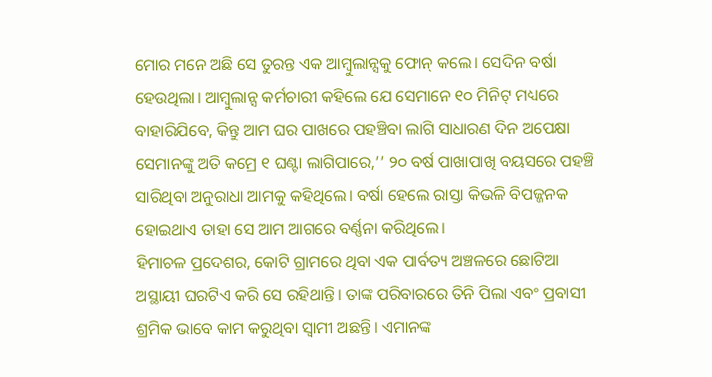ମୋର ମନେ ଅଛି ସେ ତୁରନ୍ତ ଏକ ଆମ୍ବୁଲାନ୍ସକୁ ଫୋନ୍ କଲେ। ସେଦିନ ବର୍ଷା ହେଉଥିଲା। ଆମ୍ବୁଲାନ୍ସ କର୍ମଚାରୀ କହିଲେ ଯେ ସେମାନେ ୧୦ ମିନିଟ୍ ମଧ୍ୟରେ ବାହାରିଯିବେ, କିନ୍ତୁ ଆମ ଘର ପାଖରେ ପହଞ୍ଚିବା ଲାଗି ସାଧାରଣ ଦିନ ଅପେକ୍ଷା ସେମାନଙ୍କୁ ଅତି କମ୍ରେ ୧ ଘଣ୍ଟା ଲାଗିପାରେ,’’ ୨୦ ବର୍ଷ ପାଖାପାଖି ବୟସରେ ପହଞ୍ଚି ସାରିଥିବା ଅନୁରାଧା ଆମକୁ କହିଥିଲେ। ବର୍ଷା ହେଲେ ରାସ୍ତା କିଭଳି ବିପଜ୍ଜନକ ହୋଇଥାଏ ତାହା ସେ ଆମ ଆଗରେ ବର୍ଣ୍ଣନା କରିଥିଲେ।
ହିମାଚଳ ପ୍ରଦେଶର, କୋଟି ଗ୍ରାମରେ ଥିବା ଏକ ପାର୍ବତ୍ୟ ଅଞ୍ଚଳରେ ଛୋଟିଆ ଅସ୍ଥାୟୀ ଘରଟିଏ କରି ସେ ରହିଥାନ୍ତି। ତାଙ୍କ ପରିବାରରେ ତିନି ପିଲା ଏବଂ ପ୍ରବାସୀ ଶ୍ରମିକ ଭାବେ କାମ କରୁଥିବା ସ୍ୱାମୀ ଅଛନ୍ତି। ଏମାନଙ୍କ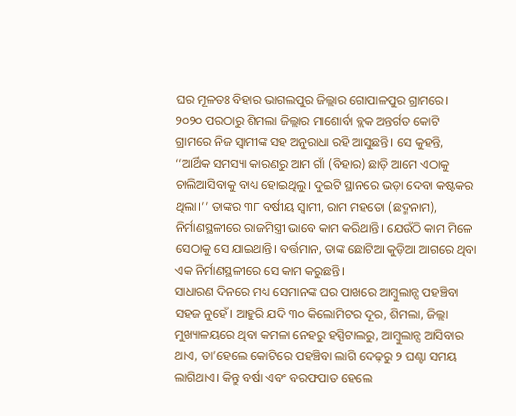ଘର ମୂଳତଃ ବିହାର ଭାଗଲପୁର ଜିଲ୍ଲାର ଗୋପାଳପୁର ଗ୍ରାମରେ।
୨୦୨୦ ପରଠାରୁ ଶିମଲା ଜିଲ୍ଲାର ମାଶୋର୍ବା ବ୍ଲକ ଅନ୍ତର୍ଗତ କୋଟି ଗ୍ରାମରେ ନିଜ ସ୍ୱାମୀଙ୍କ ସହ ଅନୁରାଧା ରହି ଆସୁଛନ୍ତି। ସେ କୁହନ୍ତି, ‘‘ଆର୍ଥିକ ସମସ୍ୟା କାରଣରୁ ଆମ ଗାଁ (ବିହାର) ଛାଡ଼ି ଆମେ ଏଠାକୁ ଚାଲିଆସିବାକୁ ବାଧ୍ୟ ହୋଇଥିଲୁ। ଦୁଇଟି ସ୍ଥାନରେ ଭଡ଼ା ଦେବା କଷ୍ଟକର ଥିଲା।’’ ତାଙ୍କର ୩୮ ବର୍ଷୀୟ ସ୍ୱାମୀ, ରାମ ମହତୋ (ଛଦ୍ମନାମ), ନିର୍ମାଣସ୍ଥଳୀରେ ରାଜମିସ୍ତ୍ରୀ ଭାବେ କାମ କରିଥାନ୍ତି। ଯେଉଁଠି କାମ ମିଳେ ସେଠାକୁ ସେ ଯାଇଥାନ୍ତି। ବର୍ତ୍ତମାନ, ତାଙ୍କ ଛୋଟିଆ କୁଡ଼ିଆ ଆଗରେ ଥିବା ଏକ ନିର୍ମାଣସ୍ଥଳୀରେ ସେ କାମ କରୁଛନ୍ତି।
ସାଧାରଣ ଦିନରେ ମଧ୍ୟ ସେମାନଙ୍କ ଘର ପାଖରେ ଆମ୍ବୁଲାନ୍ସ ପହଞ୍ଚିବା ସହଜ ନୁହେଁ। ଆହୁରି ଯଦି ୩୦ କିଲୋମିଟର ଦୂର, ଶିମଲା, ଜିଲ୍ଲା ମୁଖ୍ୟାଳୟରେ ଥିବା କମଳା ନେହରୁ ହସ୍ପିଟାଲରୁ, ଆମ୍ବୁଲାନ୍ସ ଆସିବାର ଥାଏ, ତା’ହେଲେ କୋଟିରେ ପହଞ୍ଚିବା ଲାଗି ଦେଢ଼ରୁ ୨ ଘଣ୍ଟା ସମୟ ଲାଗିଥାଏ। କିନ୍ତୁ ବର୍ଷା ଏବଂ ବରଫପାତ ହେଲେ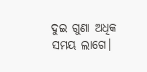ଦୁଇ ଗୁଣା ଅଧିକ ସମୟ ଲାଗେ।